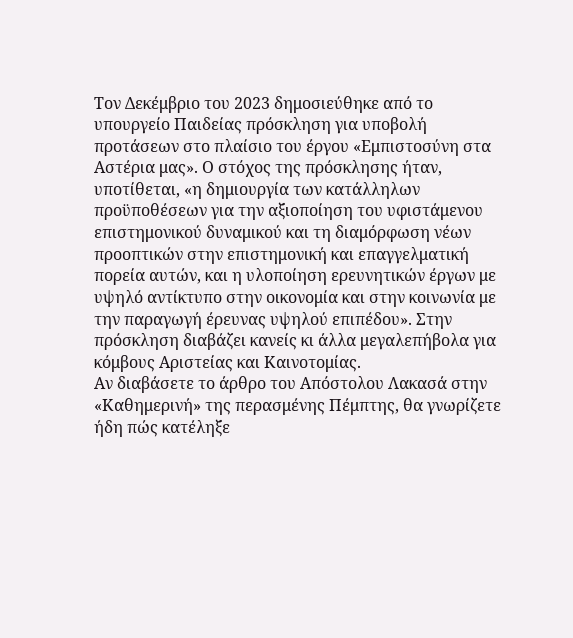Τον Δεκέμβριο του 2023 δημοσιεύθηκε από το υπουργείο Παιδείας πρόσκληση για υποβολή προτάσεων στο πλαίσιο του έργου «Εμπιστοσύνη στα Αστέρια μας». Ο στόχος της πρόσκλησης ήταν, υποτίθεται, «η δημιουργία των κατάλληλων προϋποθέσεων για την αξιοποίηση του υφιστάμενου επιστημονικού δυναμικού και τη διαμόρφωση νέων προοπτικών στην επιστημονική και επαγγελματική πορεία αυτών, και η υλοποίηση ερευνητικών έργων με υψηλό αντίκτυπο στην οικονομία και στην κοινωνία με την παραγωγή έρευνας υψηλού επιπέδου». Στην πρόσκληση διαβάζει κανείς κι άλλα μεγαλεπήβολα για κόμβους Αριστείας και Καινοτομίας.
Αν διαβάσετε το άρθρο του Απόστολου Λακασά στην «Καθημερινή» της περασμένης Πέμπτης, θα γνωρίζετε ήδη πώς κατέληξε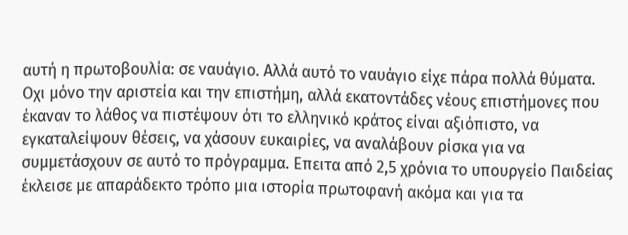αυτή η πρωτοβουλία: σε ναυάγιο. Αλλά αυτό το ναυάγιο είχε πάρα πολλά θύματα. Οχι μόνο την αριστεία και την επιστήμη, αλλά εκατοντάδες νέους επιστήμονες που έκαναν το λάθος να πιστέψουν ότι το ελληνικό κράτος είναι αξιόπιστο, να εγκαταλείψουν θέσεις, να χάσουν ευκαιρίες, να αναλάβουν ρίσκα για να συμμετάσχουν σε αυτό το πρόγραμμα. Επειτα από 2,5 χρόνια το υπουργείο Παιδείας έκλεισε με απαράδεκτο τρόπο μια ιστορία πρωτοφανή ακόμα και για τα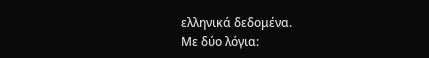ελληνικά δεδομένα.
Με δύο λόγια: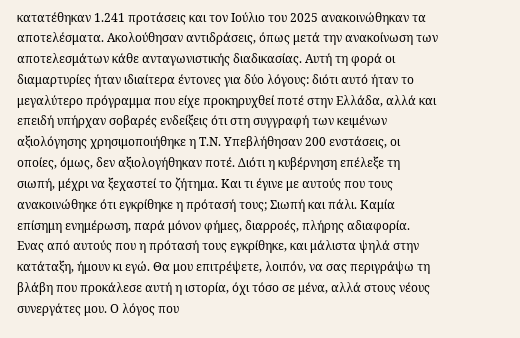κατατέθηκαν 1.241 προτάσεις και τον Ιούλιο του 2025 ανακοινώθηκαν τα αποτελέσματα. Ακολούθησαν αντιδράσεις, όπως μετά την ανακοίνωση των αποτελεσμάτων κάθε ανταγωνιστικής διαδικασίας. Αυτή τη φορά οι διαμαρτυρίες ήταν ιδιαίτερα έντονες για δύο λόγους: διότι αυτό ήταν το μεγαλύτερο πρόγραμμα που είχε προκηρυχθεί ποτέ στην Ελλάδα, αλλά και επειδή υπήρχαν σοβαρές ενδείξεις ότι στη συγγραφή των κειμένων αξιολόγησης χρησιμοποιήθηκε η Τ.Ν. Υπεβλήθησαν 200 ενστάσεις, οι οποίες, όμως, δεν αξιολογήθηκαν ποτέ. Διότι η κυβέρνηση επέλεξε τη σιωπή, μέχρι να ξεχαστεί το ζήτημα. Και τι έγινε με αυτούς που τους ανακοινώθηκε ότι εγκρίθηκε η πρότασή τους; Σιωπή και πάλι. Καμία επίσημη ενημέρωση, παρά μόνον φήμες, διαρροές, πλήρης αδιαφορία.
Ενας από αυτούς που η πρότασή τους εγκρίθηκε, και μάλιστα ψηλά στην κατάταξη, ήμουν κι εγώ. Θα μου επιτρέψετε, λοιπόν, να σας περιγράψω τη βλάβη που προκάλεσε αυτή η ιστορία, όχι τόσο σε μένα, αλλά στους νέους συνεργάτες μου. Ο λόγος που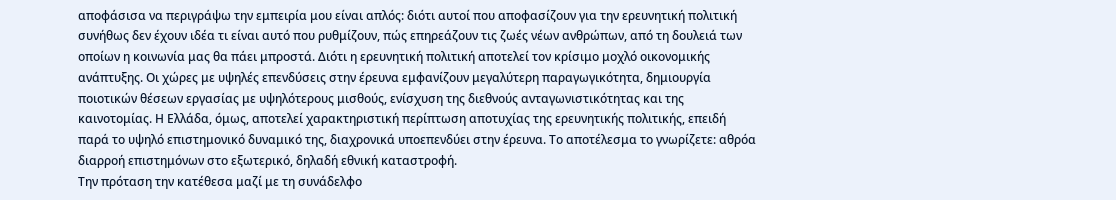αποφάσισα να περιγράψω την εμπειρία μου είναι απλός: διότι αυτοί που αποφασίζουν για την ερευνητική πολιτική συνήθως δεν έχουν ιδέα τι είναι αυτό που ρυθμίζουν, πώς επηρεάζουν τις ζωές νέων ανθρώπων, από τη δουλειά των οποίων η κοινωνία μας θα πάει μπροστά. Διότι η ερευνητική πολιτική αποτελεί τον κρίσιμο μοχλό οικονομικής ανάπτυξης. Οι χώρες με υψηλές επενδύσεις στην έρευνα εμφανίζουν μεγαλύτερη παραγωγικότητα, δημιουργία ποιοτικών θέσεων εργασίας με υψηλότερους μισθούς, ενίσχυση της διεθνούς ανταγωνιστικότητας και της καινοτομίας. Η Ελλάδα, όμως, αποτελεί χαρακτηριστική περίπτωση αποτυχίας της ερευνητικής πολιτικής, επειδή παρά το υψηλό επιστημονικό δυναμικό της, διαχρονικά υποεπενδύει στην έρευνα. Το αποτέλεσμα το γνωρίζετε: αθρόα διαρροή επιστημόνων στο εξωτερικό, δηλαδή εθνική καταστροφή.
Την πρόταση την κατέθεσα μαζί με τη συνάδελφο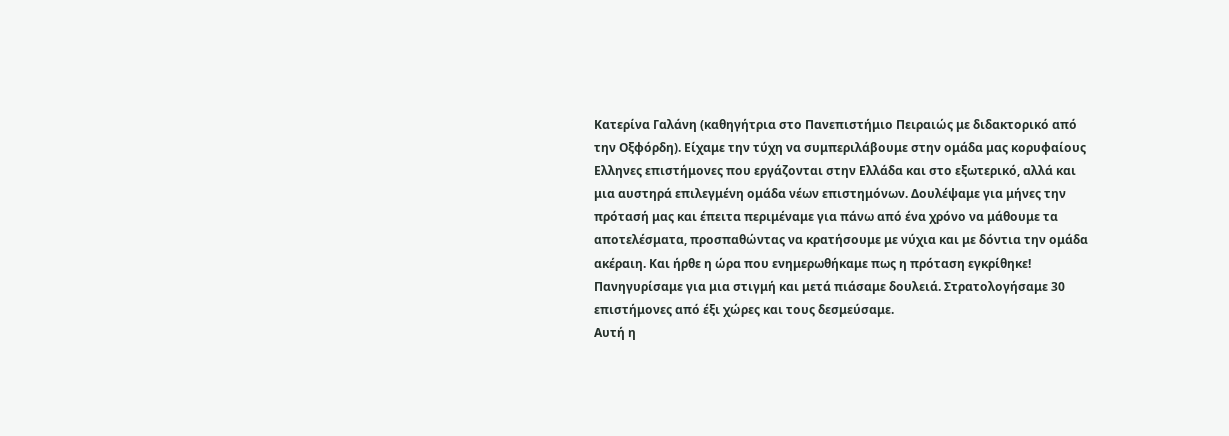Κατερίνα Γαλάνη (καθηγήτρια στο Πανεπιστήμιο Πειραιώς με διδακτορικό από την Οξφόρδη). Είχαμε την τύχη να συμπεριλάβουμε στην ομάδα μας κορυφαίους Ελληνες επιστήμονες που εργάζονται στην Ελλάδα και στο εξωτερικό, αλλά και μια αυστηρά επιλεγμένη ομάδα νέων επιστημόνων. Δουλέψαμε για μήνες την πρότασή μας και έπειτα περιμέναμε για πάνω από ένα χρόνο να μάθουμε τα αποτελέσματα, προσπαθώντας να κρατήσουμε με νύχια και με δόντια την ομάδα ακέραιη. Και ήρθε η ώρα που ενημερωθήκαμε πως η πρόταση εγκρίθηκε! Πανηγυρίσαμε για μια στιγμή και μετά πιάσαμε δουλειά. Στρατολογήσαμε 30 επιστήμονες από έξι χώρες και τους δεσμεύσαμε.
Αυτή η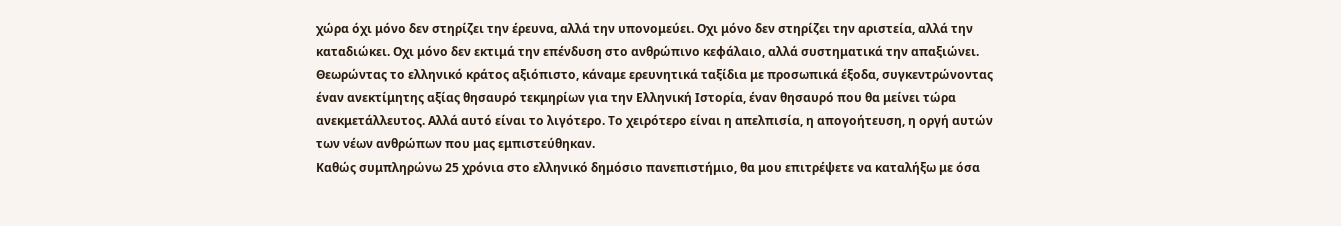χώρα όχι μόνο δεν στηρίζει την έρευνα, αλλά την υπονομεύει. Οχι μόνο δεν στηρίζει την αριστεία, αλλά την καταδιώκει. Οχι μόνο δεν εκτιμά την επένδυση στο ανθρώπινο κεφάλαιο, αλλά συστηματικά την απαξιώνει.
Θεωρώντας το ελληνικό κράτος αξιόπιστο, κάναμε ερευνητικά ταξίδια με προσωπικά έξοδα, συγκεντρώνοντας έναν ανεκτίμητης αξίας θησαυρό τεκμηρίων για την Ελληνική Ιστορία, έναν θησαυρό που θα μείνει τώρα ανεκμετάλλευτος. Αλλά αυτό είναι το λιγότερο. Το χειρότερο είναι η απελπισία, η απογοήτευση, η οργή αυτών των νέων ανθρώπων που μας εμπιστεύθηκαν.
Καθώς συμπληρώνω 25 χρόνια στο ελληνικό δημόσιο πανεπιστήμιο, θα μου επιτρέψετε να καταλήξω με όσα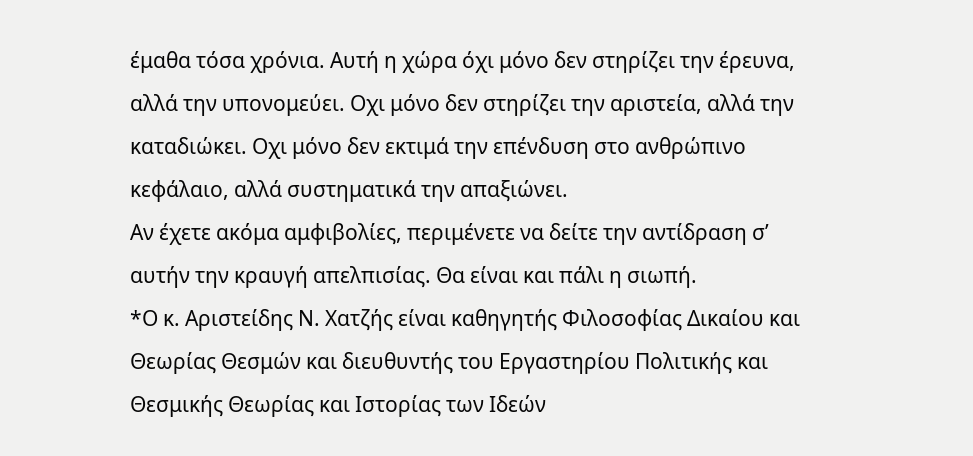έμαθα τόσα χρόνια. Αυτή η χώρα όχι μόνο δεν στηρίζει την έρευνα, αλλά την υπονομεύει. Οχι μόνο δεν στηρίζει την αριστεία, αλλά την καταδιώκει. Οχι μόνο δεν εκτιμά την επένδυση στο ανθρώπινο κεφάλαιο, αλλά συστηματικά την απαξιώνει.
Αν έχετε ακόμα αμφιβολίες, περιμένετε να δείτε την αντίδραση σ’ αυτήν την κραυγή απελπισίας. Θα είναι και πάλι η σιωπή.
*Ο κ. Αριστείδης Ν. Χατζής είναι καθηγητής Φιλοσοφίας Δικαίου και Θεωρίας Θεσμών και διευθυντής του Εργαστηρίου Πολιτικής και Θεσμικής Θεωρίας και Ιστορίας των Ιδεών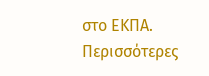στο ΕΚΠΑ.
Περισσότερες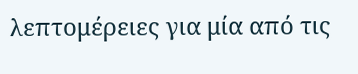λεπτομέρειες για μία από τις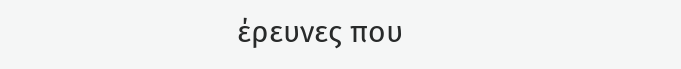έρευνες που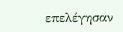επελέγησαν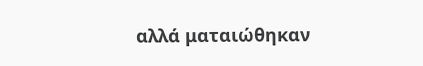αλλά ματαιώθηκαν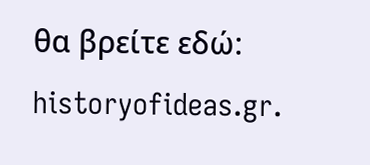θα βρείτε εδώ: historyofideas.gr.